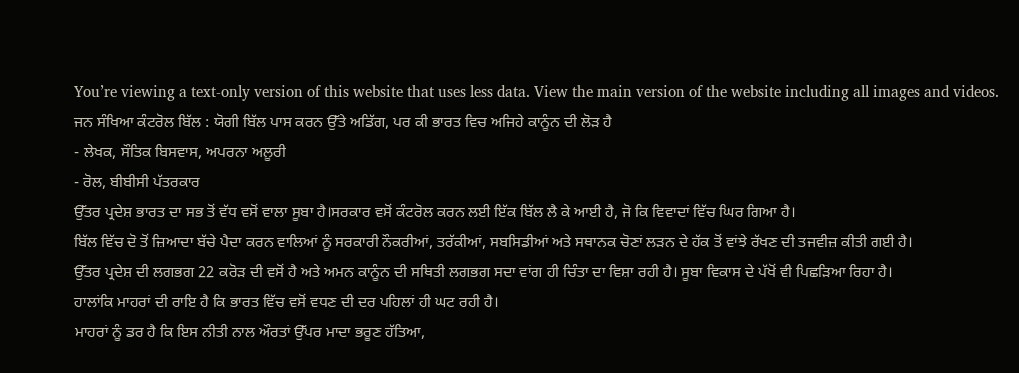You’re viewing a text-only version of this website that uses less data. View the main version of the website including all images and videos.
ਜਨ ਸੰਖਿਆ ਕੰਟਰੋਲ ਬਿੱਲ : ਯੋਗੀ ਬਿੱਲ ਪਾਸ ਕਰਨ ਉੱਤੇ ਅਡਿੱਗ, ਪਰ ਕੀ ਭਾਰਤ ਵਿਚ ਅਜਿਹੇ ਕਾਨੂੰਨ ਦੀ ਲੋੜ ਹੈ
- ਲੇਖਕ, ਸੌਤਿਕ ਬਿਸਵਾਸ, ਅਪਰਨਾ ਅਲੂਰੀ
- ਰੋਲ, ਬੀਬੀਸੀ ਪੱਤਰਕਾਰ
ਉੱਤਰ ਪ੍ਰਦੇਸ਼ ਭਾਰਤ ਦਾ ਸਭ ਤੋਂ ਵੱਧ ਵਸੋਂ ਵਾਲਾ ਸੂਬਾ ਹੈ।ਸਰਕਾਰ ਵਸੋਂ ਕੰਟਰੋਲ ਕਰਨ ਲਈ ਇੱਕ ਬਿੱਲ ਲੈ ਕੇ ਆਈ ਹੈ, ਜੋ ਕਿ ਵਿਵਾਦਾਂ ਵਿੱਚ ਘਿਰ ਗਿਆ ਹੈ।
ਬਿੱਲ ਵਿੱਚ ਦੋ ਤੋਂ ਜ਼ਿਆਦਾ ਬੱਚੇ ਪੈਦਾ ਕਰਨ ਵਾਲਿਆਂ ਨੂੰ ਸਰਕਾਰੀ ਨੌਕਰੀਆਂ, ਤਰੱਕੀਆਂ, ਸਬਸਿਡੀਆਂ ਅਤੇ ਸਥਾਨਕ ਚੋਣਾਂ ਲੜਨ ਦੇ ਹੱਕ ਤੋਂ ਵਾਂਝੇ ਰੱਖਣ ਦੀ ਤਜਵੀਜ਼ ਕੀਤੀ ਗਈ ਹੈ।
ਉੱਤਰ ਪ੍ਰਦੇਸ਼ ਦੀ ਲਗਭਗ 22 ਕਰੋੜ ਦੀ ਵਸੋਂ ਹੈ ਅਤੇ ਅਮਨ ਕਾਨੂੰਨ ਦੀ ਸਥਿਤੀ ਲਗਭਗ ਸਦਾ ਵਾਂਗ ਹੀ ਚਿੰਤਾ ਦਾ ਵਿਸ਼ਾ ਰਹੀ ਹੈ। ਸੂਬਾ ਵਿਕਾਸ ਦੇ ਪੱਖੋਂ ਵੀ ਪਿਛੜਿਆ ਰਿਹਾ ਹੈ।
ਹਾਲਾਂਕਿ ਮਾਹਰਾਂ ਦੀ ਰਾਇ ਹੈ ਕਿ ਭਾਰਤ ਵਿੱਚ ਵਸੋਂ ਵਧਣ ਦੀ ਦਰ ਪਹਿਲਾਂ ਹੀ ਘਟ ਰਹੀ ਹੈ।
ਮਾਹਰਾਂ ਨੂੰ ਡਰ ਹੈ ਕਿ ਇਸ ਨੀਤੀ ਨਾਲ ਔਰਤਾਂ ਉੱਪਰ ਮਾਦਾ ਭਰੂਣ ਹੱਤਿਆ,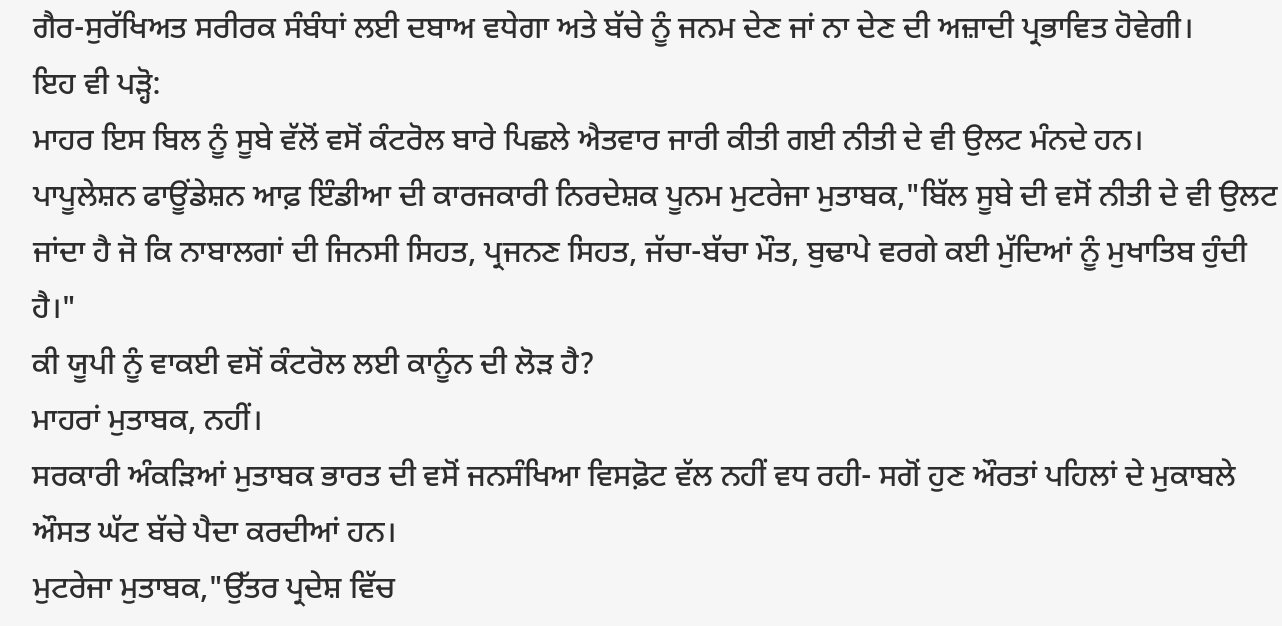ਗੈਰ-ਸੁਰੱਖਿਅਤ ਸਰੀਰਕ ਸੰਬੰਧਾਂ ਲਈ ਦਬਾਅ ਵਧੇਗਾ ਅਤੇ ਬੱਚੇ ਨੂੰ ਜਨਮ ਦੇਣ ਜਾਂ ਨਾ ਦੇਣ ਦੀ ਅਜ਼ਾਦੀ ਪ੍ਰਭਾਵਿਤ ਹੋਵੇਗੀ।
ਇਹ ਵੀ ਪੜ੍ਹੋ:
ਮਾਹਰ ਇਸ ਬਿਲ ਨੂੰ ਸੂਬੇ ਵੱਲੋਂ ਵਸੋਂ ਕੰਟਰੋਲ ਬਾਰੇ ਪਿਛਲੇ ਐਤਵਾਰ ਜਾਰੀ ਕੀਤੀ ਗਈ ਨੀਤੀ ਦੇ ਵੀ ਉਲਟ ਮੰਨਦੇ ਹਨ।
ਪਾਪੂਲੇਸ਼ਨ ਫਾਊਂਡੇਸ਼ਨ ਆਫ਼ ਇੰਡੀਆ ਦੀ ਕਾਰਜਕਾਰੀ ਨਿਰਦੇਸ਼ਕ ਪੂਨਮ ਮੁਟਰੇਜਾ ਮੁਤਾਬਕ,"ਬਿੱਲ ਸੂਬੇ ਦੀ ਵਸੋਂ ਨੀਤੀ ਦੇ ਵੀ ਉਲਟ ਜਾਂਦਾ ਹੈ ਜੋ ਕਿ ਨਾਬਾਲਗਾਂ ਦੀ ਜਿਨਸੀ ਸਿਹਤ, ਪ੍ਰਜਨਣ ਸਿਹਤ, ਜੱਚਾ-ਬੱਚਾ ਮੌਤ, ਬੁਢਾਪੇ ਵਰਗੇ ਕਈ ਮੁੱਦਿਆਂ ਨੂੰ ਮੁਖਾਤਿਬ ਹੁੰਦੀ ਹੈ।"
ਕੀ ਯੂਪੀ ਨੂੰ ਵਾਕਈ ਵਸੋਂ ਕੰਟਰੋਲ ਲਈ ਕਾਨੂੰਨ ਦੀ ਲੋੜ ਹੈ?
ਮਾਹਰਾਂ ਮੁਤਾਬਕ, ਨਹੀਂ।
ਸਰਕਾਰੀ ਅੰਕੜਿਆਂ ਮੁਤਾਬਕ ਭਾਰਤ ਦੀ ਵਸੋਂ ਜਨਸੰਖਿਆ ਵਿਸਫ਼ੋਟ ਵੱਲ ਨਹੀਂ ਵਧ ਰਹੀ- ਸਗੋਂ ਹੁਣ ਔਰਤਾਂ ਪਹਿਲਾਂ ਦੇ ਮੁਕਾਬਲੇ ਔਸਤ ਘੱਟ ਬੱਚੇ ਪੈਦਾ ਕਰਦੀਆਂ ਹਨ।
ਮੁਟਰੇਜਾ ਮੁਤਾਬਕ,"ਉੱਤਰ ਪ੍ਰਦੇਸ਼ ਵਿੱਚ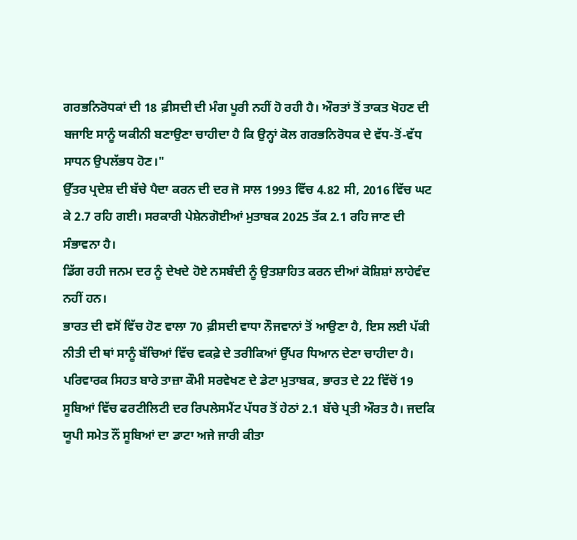ਗਰਭਨਿਰੋਧਕਾਂ ਦੀ 18 ਫ਼ੀਸਦੀ ਦੀ ਮੰਗ ਪੂਰੀ ਨਹੀਂ ਹੋ ਰਹੀ ਹੈ। ਔਰਤਾਂ ਤੋਂ ਤਾਕਤ ਖੋਹਣ ਦੀ ਬਜਾਇ ਸਾਨੂੰ ਯਕੀਨੀ ਬਣਾਉਣਾ ਚਾਹੀਦਾ ਹੈ ਕਿ ਉਨ੍ਹਾਂ ਕੋਲ ਗਰਭਨਿਰੋਧਕ ਦੇ ਵੱਧ-ਤੋਂ-ਵੱਧ ਸਾਧਨ ਉਪਲੱਭਧ ਹੋਣ।"
ਉੱਤਰ ਪ੍ਰਦੇਸ਼ ਦੀ ਬੱਚੇ ਪੈਦਾ ਕਰਨ ਦੀ ਦਰ ਜੋ ਸਾਲ 1993 ਵਿੱਚ 4.82 ਸੀ, 2016 ਵਿੱਚ ਘਟ ਕੇ 2.7 ਰਹਿ ਗਈ। ਸਰਕਾਰੀ ਪੇਸ਼ੇਨਗੋਈਆਂ ਮੁਤਾਬਕ 2025 ਤੱਕ 2.1 ਰਹਿ ਜਾਣ ਦੀ ਸੰਭਾਵਨਾ ਹੈ।
ਡਿੱਗ ਰਹੀ ਜਨਮ ਦਰ ਨੂੰ ਦੇਖਦੇ ਹੋਏ ਨਸਬੰਦੀ ਨੂੰ ਉਤਸ਼ਾਹਿਤ ਕਰਨ ਦੀਆਂ ਕੋਸ਼ਿਸ਼ਾਂ ਲਾਹੇਵੰਦ ਨਹੀਂ ਹਨ।
ਭਾਰਤ ਦੀ ਵਸੋਂ ਵਿੱਚ ਹੋਣ ਵਾਲਾ 70 ਫ਼ੀਸਦੀ ਵਾਧਾ ਨੌਜਵਾਨਾਂ ਤੋਂ ਆਉਣਾ ਹੈ, ਇਸ ਲਈ ਪੱਕੀ ਨੀਤੀ ਦੀ ਥਾਂ ਸਾਨੂੰ ਬੱਚਿਆਂ ਵਿੱਚ ਵਕਫ਼ੇ ਦੇ ਤਰੀਕਿਆਂ ਉੱਪਰ ਧਿਆਨ ਦੇਣਾ ਚਾਹੀਦਾ ਹੈ।
ਪਰਿਵਾਰਕ ਸਿਹਤ ਬਾਰੇ ਤਾਜ਼ਾ ਕੌਮੀ ਸਰਵੇਖਣ ਦੇ ਡੇਟਾ ਮੁਤਾਬਕ, ਭਾਰਤ ਦੇ 22 ਵਿੱਚੋਂ 19 ਸੂਬਿਆਂ ਵਿੱਚ ਫਰਟੀਲਿਟੀ ਦਰ ਰਿਪਲੇਸਮੈਂਟ ਪੱਧਰ ਤੋਂ ਹੇਠਾਂ 2.1 ਬੱਚੇ ਪ੍ਰਤੀ ਔਰਤ ਹੈ। ਜਦਕਿ ਯੂਪੀ ਸਮੇਤ ਨੌਂ ਸੂਬਿਆਂ ਦਾ ਡਾਟਾ ਅਜੇ ਜਾਰੀ ਕੀਤਾ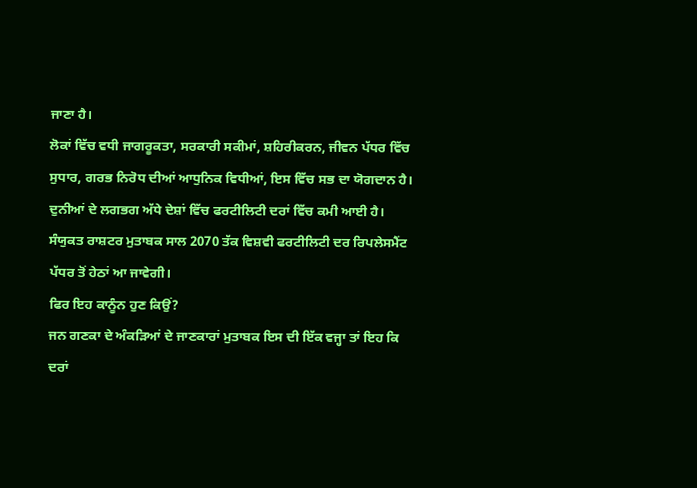ਜਾਣਾ ਹੈ।
ਲੋਕਾਂ ਵਿੱਚ ਵਧੀ ਜਾਗਰੂਕਤਾ, ਸਰਕਾਰੀ ਸਕੀਮਾਂ, ਸ਼ਹਿਰੀਕਰਨ, ਜੀਵਨ ਪੱਧਰ ਵਿੱਚ ਸੁਧਾਰ, ਗਰਭ ਨਿਰੋਧ ਦੀਆਂ ਆਧੁਨਿਕ ਵਿਧੀਆਂ, ਇਸ ਵਿੱਚ ਸਭ ਦਾ ਯੋਗਦਾਨ ਹੈ।
ਦੁਨੀਆਂ ਦੇ ਲਗਭਗ ਅੱਧੇ ਦੇਸ਼ਾਂ ਵਿੱਚ ਫਰਟੀਲਿਟੀ ਦਰਾਂ ਵਿੱਚ ਕਮੀ ਆਈ ਹੈ। ਸੰਯੁਕਤ ਰਾਸ਼ਟਰ ਮੁਤਾਬਕ ਸਾਲ 2070 ਤੱਕ ਵਿਸ਼ਵੀ ਫਰਟੀਲਿਟੀ ਦਰ ਰਿਪਲੇਸਮੈਂਟ ਪੱਧਰ ਤੋਂ ਹੇਠਾਂ ਆ ਜਾਵੇਗੀ।
ਫਿਰ ਇਹ ਕਾਨੂੰਨ ਹੁਣ ਕਿਉਂ?
ਜਨ ਗਣਕਾ ਦੇ ਅੰਕੜਿਆਂ ਦੇ ਜਾਣਕਾਰਾਂ ਮੁਤਾਬਕ ਇਸ ਦੀ ਇੱਕ ਵਜ੍ਹਾ ਤਾਂ ਇਹ ਕਿ ਦਰਾਂ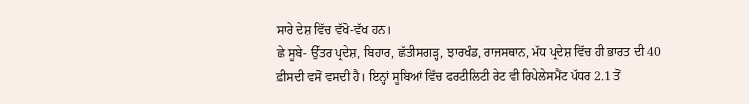ਸਾਰੇ ਦੇਸ਼ ਵਿੱਚ ਵੱਖੋ-ਵੱਖ ਹਨ।
ਛੇ ਸੂਬੇ- ਉੱਤਰ ਪ੍ਰਦੇਸ਼, ਬਿਹਾਰ, ਛੱਤੀਸਗੜ੍ਹ, ਝਾਰਖੰਡ, ਰਾਜਸਥਾਨ, ਮੱਧ ਪ੍ਰਦੇਸ਼ ਵਿੱਚ ਹੀ ਭਾਰਤ ਦੀ 40 ਫ਼ੀਸਦੀ ਵਸੋਂ ਵਸਦੀ ਹੈ। ਇਨ੍ਹਾਂ ਸੂਬਿਆਂ ਵਿੱਚ ਫਰਟੀਲਿਟੀ ਰੇਟ ਵੀ ਰਿਪੇਲੇਸਮੈਂਟ ਪੱਧਰ 2.1 ਤੋਂ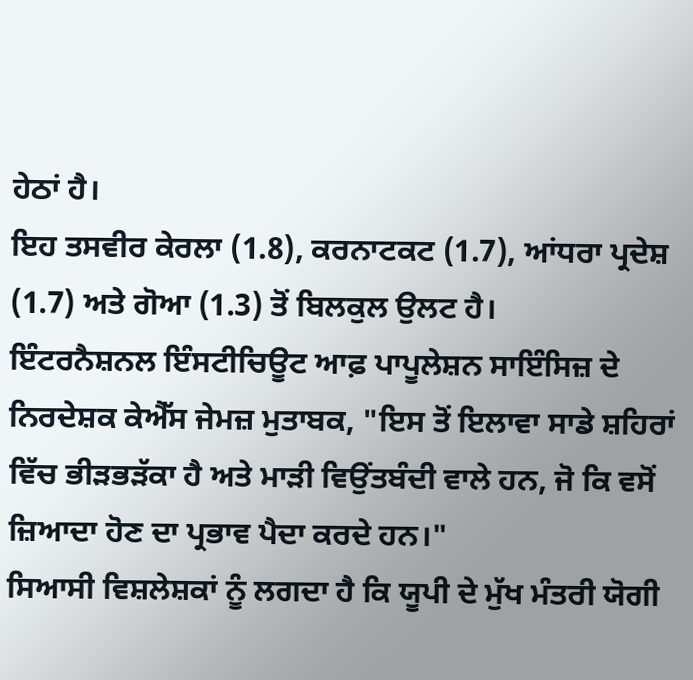ਹੇਠਾਂ ਹੈ।
ਇਹ ਤਸਵੀਰ ਕੇਰਲਾ (1.8), ਕਰਨਾਟਕਟ (1.7), ਆਂਧਰਾ ਪ੍ਰਦੇਸ਼ (1.7) ਅਤੇ ਗੋਆ (1.3) ਤੋਂ ਬਿਲਕੁਲ ਉਲਟ ਹੈ।
ਇੰਟਰਨੈਸ਼ਨਲ ਇੰਸਟੀਚਿਊਟ ਆਫ਼ ਪਾਪੂਲੇਸ਼ਨ ਸਾਇੰਸਿਜ਼ ਦੇ ਨਿਰਦੇਸ਼ਕ ਕੇਐੱਸ ਜੇਮਜ਼ ਮੁਤਾਬਕ, "ਇਸ ਤੋਂ ਇਲਾਵਾ ਸਾਡੇ ਸ਼ਹਿਰਾਂ ਵਿੱਚ ਭੀੜਭੜੱਕਾ ਹੈ ਅਤੇ ਮਾੜੀ ਵਿਉਂਤਬੰਦੀ ਵਾਲੇ ਹਨ, ਜੋ ਕਿ ਵਸੋਂ ਜ਼ਿਆਦਾ ਹੋਣ ਦਾ ਪ੍ਰਭਾਵ ਪੈਦਾ ਕਰਦੇ ਹਨ।"
ਸਿਆਸੀ ਵਿਸ਼ਲੇਸ਼ਕਾਂ ਨੂੰ ਲਗਦਾ ਹੈ ਕਿ ਯੂਪੀ ਦੇ ਮੁੱਖ ਮੰਤਰੀ ਯੋਗੀ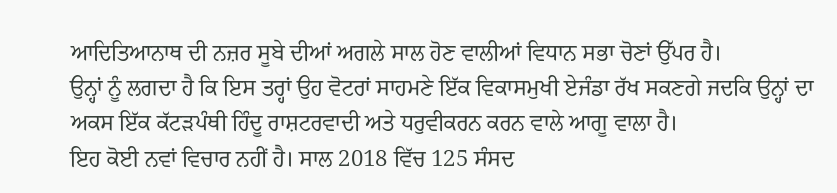ਆਦਿਤਿਆਨਾਥ ਦੀ ਨਜ਼ਰ ਸੂਬੇ ਦੀਆਂ ਅਗਲੇ ਸਾਲ ਹੋਣ ਵਾਲੀਆਂ ਵਿਧਾਨ ਸਭਾ ਚੋਣਾਂ ਉੱਪਰ ਹੈ।
ਉਨ੍ਹਾਂ ਨੂੰ ਲਗਦਾ ਹੈ ਕਿ ਇਸ ਤਰ੍ਹਾਂ ਉਹ ਵੋਟਰਾਂ ਸਾਹਮਣੇ ਇੱਕ ਵਿਕਾਸਮੁਖੀ ਏਜੰਡਾ ਰੱਖ ਸਕਣਗੇ ਜਦਕਿ ਉਨ੍ਹਾਂ ਦਾ ਅਕਸ ਇੱਕ ਕੱਟੜਪੰਥੀ ਹਿੰਦੂ ਰਾਸ਼ਟਰਵਾਦੀ ਅਤੇ ਧਰੁਵੀਕਰਨ ਕਰਨ ਵਾਲੇ ਆਗੂ ਵਾਲਾ ਹੈ।
ਇਹ ਕੋਈ ਨਵਾਂ ਵਿਚਾਰ ਨਹੀਂ ਹੈ। ਸਾਲ 2018 ਵਿੱਚ 125 ਸੰਸਦ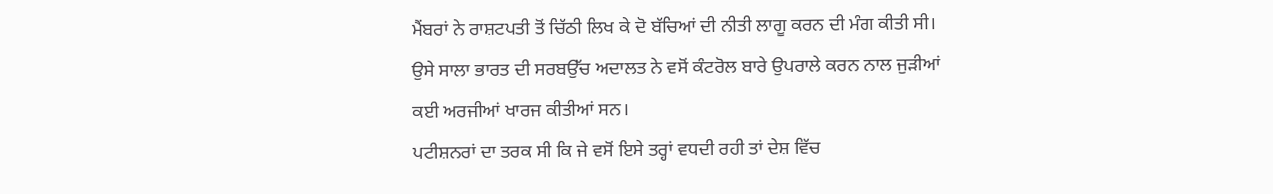ਮੈਂਬਰਾਂ ਨੇ ਰਾਸ਼ਟਪਤੀ ਤੋਂ ਚਿੱਠੀ ਲਿਖ ਕੇ ਦੋ ਬੱਚਿਆਂ ਦੀ ਨੀਤੀ ਲਾਗੂ ਕਰਨ ਦੀ ਮੰਗ ਕੀਤੀ ਸੀ।
ਉਸੇ ਸਾਲਾ ਭਾਰਤ ਦੀ ਸਰਬਉੱਚ ਅਦਾਲਤ ਨੇ ਵਸੋਂ ਕੰਟਰੋਲ ਬਾਰੇ ਉਪਰਾਲੇ ਕਰਨ ਨਾਲ ਜੁੜੀਆਂ ਕਈ ਅਰਜੀਆਂ ਖਾਰਜ ਕੀਤੀਆਂ ਸਨ।
ਪਟੀਸ਼ਨਰਾਂ ਦਾ ਤਰਕ ਸੀ ਕਿ ਜੇ ਵਸੋਂ ਇਸੇ ਤਰ੍ਹਾਂ ਵਧਦੀ ਰਹੀ ਤਾਂ ਦੇਸ਼ ਵਿੱਚ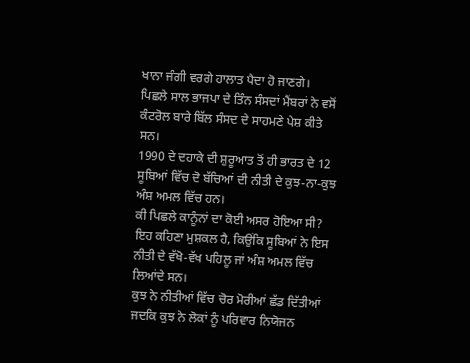ਖਾਨਾ ਜੰਗੀ ਵਰਗੇ ਹਾਲਾਤ ਪੈਦਾ ਹੋ ਜਾਣਗੇ।
ਪਿਛਲੇ ਸਾਲ ਭਾਜਪਾ ਦੇ ਤਿੰਨ ਸੰਸਦਾਂ ਮੈਂਬਰਾਂ ਨੇ ਵਸੋਂ ਕੰਟਰੋਲ ਬਾਰੇ ਬਿੱਲ ਸੰਸਦ ਦੇ ਸਾਹਮਣੇ ਪੇਸ਼ ਕੀਤੇ ਸਨ।
1990 ਦੇ ਦਹਾਕੇ ਦੀ ਸ਼ੁਰੂਆਤ ਤੋਂ ਹੀ ਭਾਰਤ ਦੇ 12 ਸੂਬਿਆਂ ਵਿੱਚ ਦੋ ਬੱਚਿਆਂ ਦੀ ਨੀਤੀ ਦੇ ਕੁਝ-ਨਾ-ਕੁਝ ਅੰਸ਼ ਅਮਲ ਵਿੱਚ ਹਨ।
ਕੀ ਪਿਛਲੇ ਕਾਨੂੰਨਾਂ ਦਾ ਕੋਈ ਅਸਰ ਹੋਇਆ ਸੀ?
ਇਹ ਕਹਿਣਾ ਮੁਸ਼ਕਲ ਹੈ, ਕਿਉਂਕਿ ਸੂਬਿਆਂ ਨੇ ਇਸ ਨੀਤੀ ਦੇ ਵੱਖੋ-ਵੱਖ ਪਹਿਲੂ ਜਾਂ ਅੰਸ਼ ਅਮਲ ਵਿੱਚ ਲਿਆਂਦੇ ਸਨ।
ਕੁਝ ਨੇ ਨੀਤੀਆਂ ਵਿੱਚ ਚੋਰ ਮੋਰੀਆਂ ਛੱਡ ਦਿੱਤੀਆਂ ਜਦਕਿ ਕੁਝ ਨੇ ਲੋਕਾਂ ਨੂੰ ਪਰਿਵਾਰ ਨਿਯੋਜਨ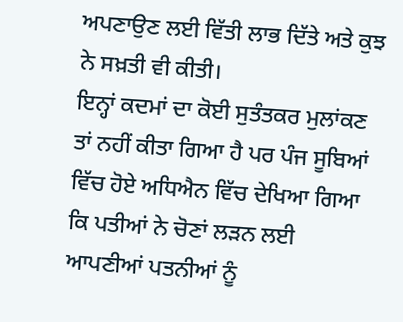ਅਪਣਾਉਣ ਲਈ ਵਿੱਤੀ ਲਾਭ ਦਿੱਤੇ ਅਤੇ ਕੁਝ ਨੇ ਸਖ਼ਤੀ ਵੀ ਕੀਤੀ।
ਇਨ੍ਹਾਂ ਕਦਮਾਂ ਦਾ ਕੋਈ ਸੁਤੰਤਕਰ ਮੁਲਾਂਕਣ ਤਾਂ ਨਹੀਂ ਕੀਤਾ ਗਿਆ ਹੈ ਪਰ ਪੰਜ ਸੂਬਿਆਂ ਵਿੱਚ ਹੋਏ ਅਧਿਐਨ ਵਿੱਚ ਦੇਖਿਆ ਗਿਆ ਕਿ ਪਤੀਆਂ ਨੇ ਚੋਣਾਂ ਲੜਨ ਲਈ ਆਪਣੀਆਂ ਪਤਨੀਆਂ ਨੂੰ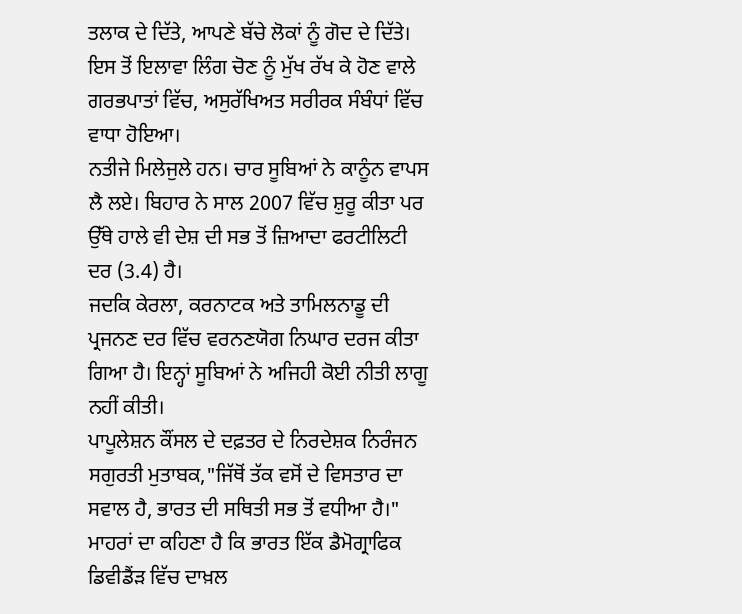ਤਲਾਕ ਦੇ ਦਿੱਤੇ, ਆਪਣੇ ਬੱਚੇ ਲੋਕਾਂ ਨੂੰ ਗੋਦ ਦੇ ਦਿੱਤੇ।
ਇਸ ਤੋਂ ਇਲਾਵਾ ਲਿੰਗ ਚੋਣ ਨੂੰ ਮੁੱਖ ਰੱਖ ਕੇ ਹੋਣ ਵਾਲੇ ਗਰਭਪਾਤਾਂ ਵਿੱਚ, ਅਸੁਰੱਖਿਅਤ ਸਰੀਰਕ ਸੰਬੰਧਾਂ ਵਿੱਚ ਵਾਧਾ ਹੋਇਆ।
ਨਤੀਜੇ ਮਿਲੇਜੁਲੇ ਹਨ। ਚਾਰ ਸੂਬਿਆਂ ਨੇ ਕਾਨੂੰਨ ਵਾਪਸ ਲੈ ਲਏ। ਬਿਹਾਰ ਨੇ ਸਾਲ 2007 ਵਿੱਚ ਸ਼ੁਰੂ ਕੀਤਾ ਪਰ ਉੱਥੇ ਹਾਲੇ ਵੀ ਦੇਸ਼ ਦੀ ਸਭ ਤੋਂ ਜ਼ਿਆਦਾ ਫਰਟੀਲਿਟੀ ਦਰ (3.4) ਹੈ।
ਜਦਕਿ ਕੇਰਲਾ, ਕਰਨਾਟਕ ਅਤੇ ਤਾਮਿਲਨਾਡੂ ਦੀ ਪ੍ਰਜਨਣ ਦਰ ਵਿੱਚ ਵਰਨਣਯੋਗ ਨਿਘਾਰ ਦਰਜ ਕੀਤਾ ਗਿਆ ਹੈ। ਇਨ੍ਹਾਂ ਸੂਬਿਆਂ ਨੇ ਅਜਿਹੀ ਕੋਈ ਨੀਤੀ ਲਾਗੂ ਨਹੀਂ ਕੀਤੀ।
ਪਾਪੂਲੇਸ਼ਨ ਕੌਂਸਲ ਦੇ ਦਫ਼ਤਰ ਦੇ ਨਿਰਦੇਸ਼ਕ ਨਿਰੰਜਨ ਸਗੁਰਤੀ ਮੁਤਾਬਕ,"ਜਿੱਥੋਂ ਤੱਕ ਵਸੋਂ ਦੇ ਵਿਸਤਾਰ ਦਾ ਸਵਾਲ ਹੈ, ਭਾਰਤ ਦੀ ਸਥਿਤੀ ਸਭ ਤੋਂ ਵਧੀਆ ਹੈ।"
ਮਾਹਰਾਂ ਦਾ ਕਹਿਣਾ ਹੈ ਕਿ ਭਾਰਤ ਇੱਕ ਡੈਮੋਗ੍ਰਾਫਿਕ ਡਿਵੀਡੈਂਡ਼ ਵਿੱਚ ਦਾਖ਼ਲ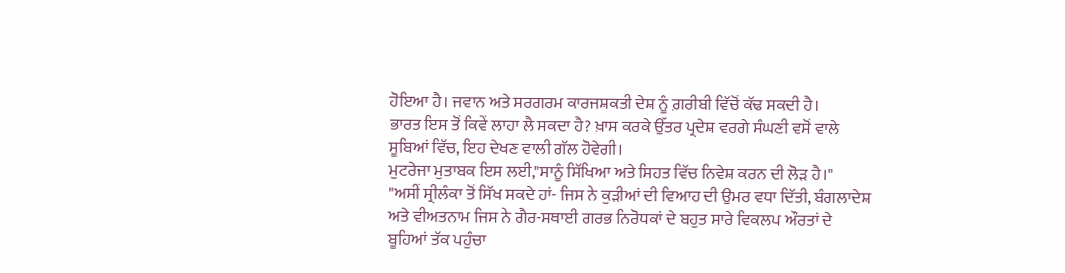ਹੋਇਆ ਹੈ। ਜਵਾਨ ਅਤੇ ਸਰਗਰਮ ਕਾਰਜਸ਼ਕਤੀ ਦੇਸ਼ ਨੂੰ ਗ਼ਰੀਬੀ ਵਿੱਚੋਂ ਕੱਢ ਸਕਦੀ ਹੈ।
ਭਾਰਤ ਇਸ ਤੋਂ ਕਿਵੇਂ ਲਾਹਾ ਲੈ ਸਕਦਾ ਹੈ? ਖ਼ਾਸ ਕਰਕੇ ਉੱਤਰ ਪ੍ਰਦੇਸ਼ ਵਰਗੇ ਸੰਘਣੀ ਵਸੋਂ ਵਾਲੇ ਸੂਬਿਆਂ ਵਿੱਚ, ਇਹ ਦੇਖਣ ਵਾਲੀ ਗੱਲ ਹੋਵੇਗੀ।
ਮੁਟਰੇਜਾ ਮੁਤਾਬਕ ਇਸ ਲਈ,"ਸਾਨੂੰ ਸਿੱਖਿਆ ਅਤੇ ਸਿਹਤ ਵਿੱਚ ਨਿਵੇਸ਼ ਕਰਨ ਦੀ ਲੋੜ ਹੈ।"
"ਅਸੀਂ ਸ੍ਰੀਲੰਕਾ ਤੋਂ ਸਿੱਖ ਸਕਦੇ ਹਾਂ- ਜਿਸ ਨੇ ਕੁੜੀਆਂ ਦੀ ਵਿਆਹ ਦੀ ਉਮਰ ਵਧਾ ਦਿੱਤੀ, ਬੰਗਲਾਦੇਸ਼ ਅਤੇ ਵੀਅਤਨਾਮ ਜਿਸ ਨੇ ਗੈਰ-ਸਥਾਈ ਗਰਭ ਨਿਰੋਧਕਾਂ ਦੇ ਬਹੁਤ ਸਾਰੇ ਵਿਕਲਪ ਔਰਤਾਂ ਦੇ ਬੂਹਿਆਂ ਤੱਕ ਪਹੁੰਚਾ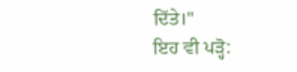ਦਿੱਤੇ।"
ਇਹ ਵੀ ਪੜ੍ਹੋ: